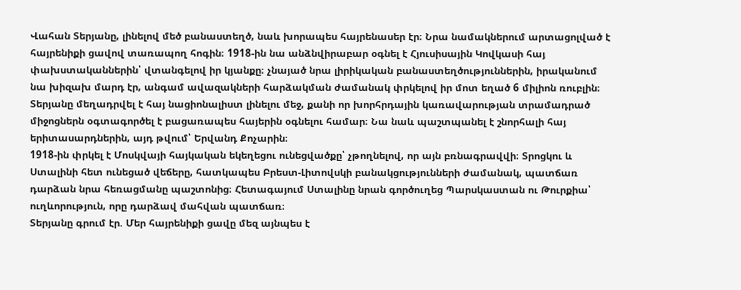Վահան Տերյանը, լինելով մեծ բանաստեղծ, նաև խորապես հայրենասեր էր։ Նրա նամակներում արտացոլված է հայրենիքի ցավով տառապող հոգին։ 1918-ին նա անձնվիրաբար օգնել է Հյուսիսային Կովկասի հայ փախստականներին՝ վտանգելով իր կյանքը։ չնայած նրա լիրիկական բանաստեղծություններին, իրականում նա խիզախ մարդ էր, անգամ ավազակների հարձակման ժամանակ փրկելով իր մոտ եղած 6 միլիոն ռուբլին։
Տերյանը մեղադրվել է հայ նացիոնալիստ լինելու մեջ, քանի որ խորհրդային կառավարության տրամադրած միջոցներն օգտագործել է բացառապես հայերին օգնելու համար։ Նա նաև պաշտպանել է շնորհալի հայ երիտասարդներին, այդ թվում՝ Երվանդ Քոչարին։
1918-ին փրկել է Մոսկվայի հայկական եկեղեցու ունեցվածքը՝ չթողնելով, որ այն բռնագրավվի։ Տրոցկու և Ստալինի հետ ունեցած վեճերը, հատկապես Բրեստ-Լիտովսկի բանակցությունների ժամանակ, պատճառ դարձան նրա հեռացմանը պաշտոնից։ Հետագայում Ստալինը նրան գործուղեց Պարսկաստան ու Թուրքիա՝ ուղևորություն, որը դարձավ մահվան պատճառ։
Տերյանը գրում էր. Մեր հայրենիքի ցավը մեզ այնպես է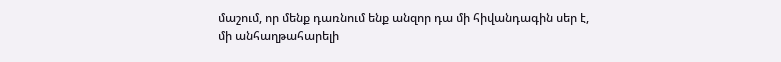մաշում, որ մենք դառնում ենք անզոր դա մի հիվանդագին սեր է, մի անհաղթահարելի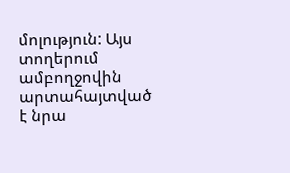մոլություն: Այս տողերում ամբողջովին արտահայտված է նրա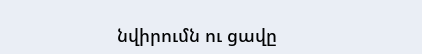նվիրումն ու ցավը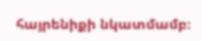հայրենիքի նկատմամբ։